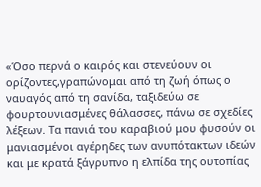«Όσο περνά ο καιρός και στενεύουν οι ορίζοντες,γραπώνομαι από τη ζωή όπως ο ναυαγός από τη σανίδα, ταξιδεύω σε φουρτουνιασμένες θάλασσες, πάνω σε σχεδίες λέξεων. Τα πανιά του καραβιού μου φυσούν οι μανιασμένοι αγέρηδες των ανυπότακτων ιδεών και με κρατά ξάγρυπνο η ελπίδα της ουτοπίας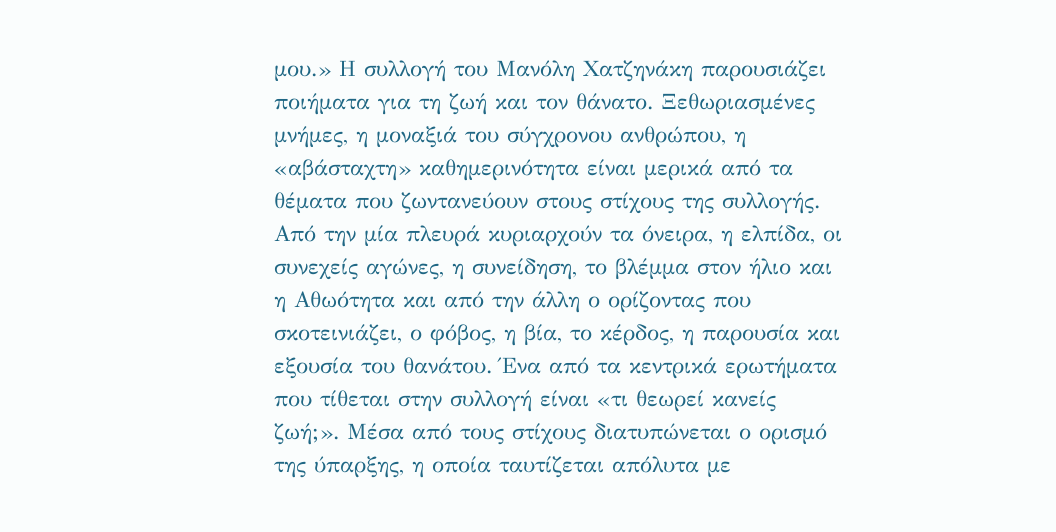μου.» Η συλλογή του Μανόλη Χατζηνάκη παρουσιάζει ποιήματα για τη ζωή και τον θάνατο. Ξεθωριασμένες μνήμες, η μοναξιά του σύγχρονου ανθρώπου, η «αβάσταχτη» καθημερινότητα είναι μερικά από τα θέματα που ζωντανεύουν στους στίχους της συλλογής. Από την μία πλευρά κυριαρχούν τα όνειρα, η ελπίδα, οι συνεχείς αγώνες, η συνείδηση, το βλέμμα στον ήλιο και η Αθωότητα και από την άλλη ο ορίζοντας που σκοτεινιάζει, ο φόβος, η βία, το κέρδος, η παρουσία και εξουσία του θανάτου. Ένα από τα κεντρικά ερωτήματα που τίθεται στην συλλογή είναι «τι θεωρεί κανείς ζωή;». Μέσα από τους στίχους διατυπώνεται ο ορισμό της ύπαρξης, η οποία ταυτίζεται απόλυτα με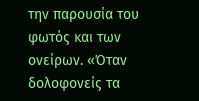την παρουσία του φωτός και των ονείρων. «Όταν δολοφονείς τα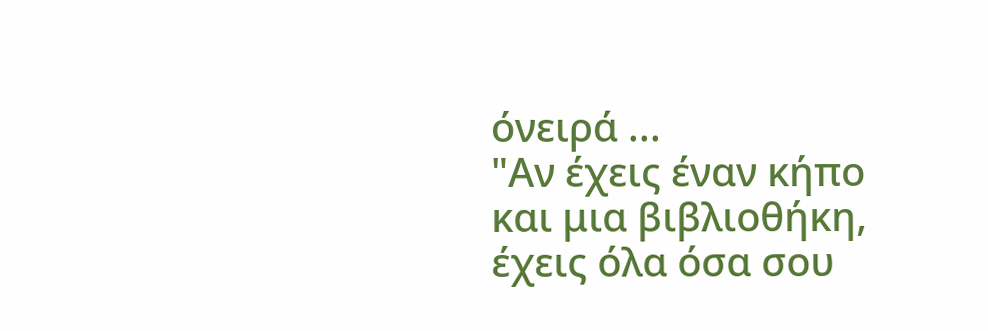όνειρά ...
"Αν έχεις έναν κήπο και μια βιβλιοθήκη, έχεις όλα όσα σου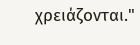χρειάζονται."